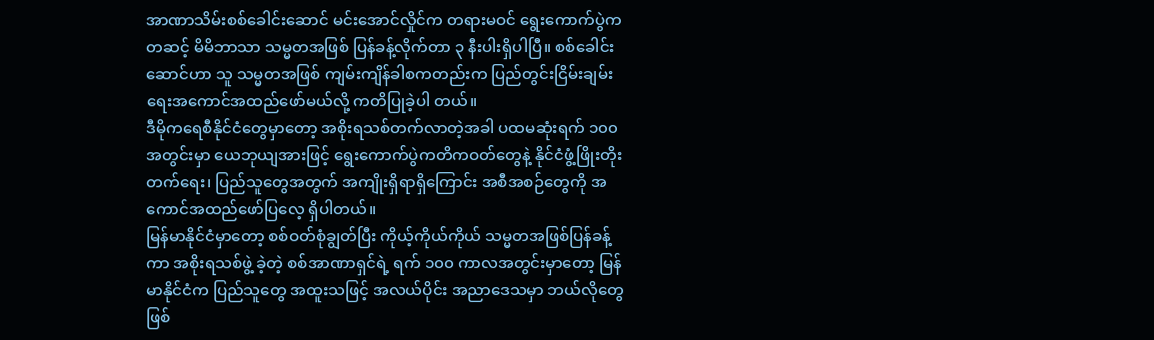အာဏာသိမ်းစစ်ခေါင်းဆောင် မင်းအောင်လှိုင်က တရားမဝင် ရွေးကောက်ပွဲကတဆင့် မိမိဘာသာ သမ္မတအဖြစ် ပြန်ခန့်လိုက်တာ ၃ နီးပါးရှိပါပြီ။ စစ်ခေါင်းဆောင်ဟာ သူ သမ္မတအဖြစ် ကျမ်းကျိန်ခါစကတည်းက ပြည်တွင်းငြိမ်းချမ်းရေးအကောင်အထည်ဖော်မယ်လို့ ကတိပြုခဲ့ပါ တယ်။
ဒီမိုကရေစီနိုင်ငံတွေမှာတော့ အစိုးရသစ်တက်လာတဲ့အခါ ပထမဆုံးရက် ၁၀၀ အတွင်းမှာ ယေဘုယျအားဖြင့် ရွေးကောက်ပွဲကတိကဝတ်တွေနဲ့ နိုင်ငံဖွံ့ဖြိုးတိုးတက်ရေး၊ ပြည်သူတွေအတွက် အကျိုးရှိရာရှိကြောင်း အစီအစဉ်တွေကို အကောင်အထည်ဖော်ပြလေ့ ရှိပါတယ်။
မြန်မာနိုင်ငံမှာတော့ စစ်ဝတ်စုံချွတ်ပြီး ကိုယ့်ကိုယ်ကိုယ် သမ္မတအဖြစ်ပြန်ခန့်ကာ အစိုးရသစ်ဖွဲ့ ခဲ့တဲ့ စစ်အာဏာရှင်ရဲ့ ရက် ၁၀၀ ကာလအတွင်းမှာတော့ မြန်မာနိုင်ငံက ပြည်သူတွေ အထူးသဖြင့် အလယ်ပိုင်း အညာဒေသမှာ ဘယ်လိုတွေ ဖြစ်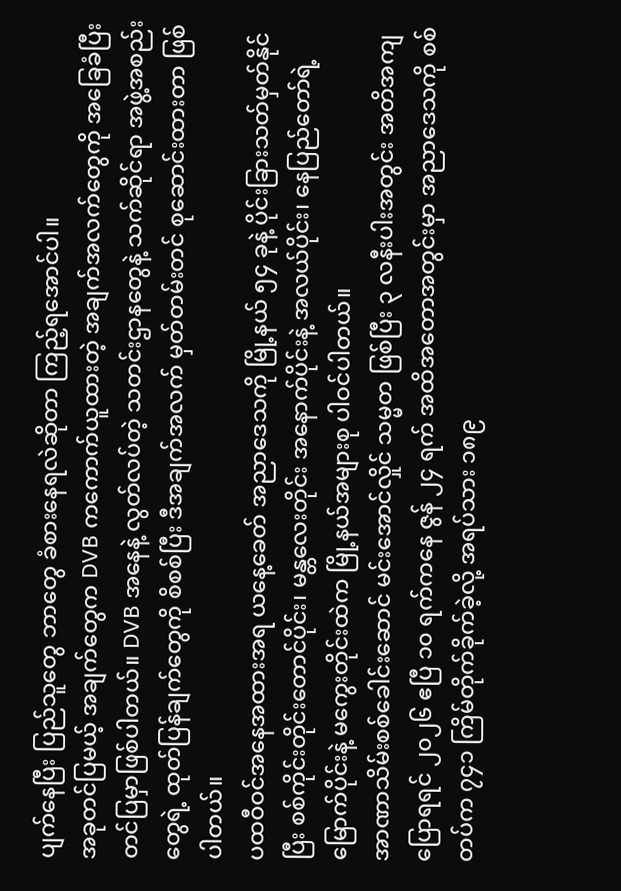ပျက်နေပြီး ပြည်သူတွေ ဘာတွေ ခံစားနေရလဲဆိုတာ ကြည့်ရအောင်ပါ။
အခုတင်ပြမယ့် အချက်တွေက DVB ကကောက်ယူထားတဲ့ အချက်အလက်တွေကို အခြေခံပြီး တင်ပြမှာဖြစ်ပါတယ်။ DVB အနေနဲ့ လွတ်လပ်တဲ့ သတင်းဌာနတွေနဲ့ သက်ဆိုင်ရာ အဖွဲ့အစည်း တွေရဲ့ ထုတ်ပြန်ချက်တွေကို စိစစ်ပြီး ဒီအချက်အလက် မှတ်တမ်းတင် စုဆောင်းထားတာ ဖြစ်ပါတယ်။
ပထဝီဝင်အနေအထားအရ ယနေ့ခေတ် အညာဒေသကို မြို့နယ် ၅၄ ခုနဲ့ ပိုင်းခြားသတ်မှတ်နိုင်ပြီး စစ်ကိုင်းတိုင်းတောင်ပိုင်း၊ မန္တလေးတိုင်း အနောက်ပိုင်းနဲ့ အလယ်ပိုင်း၊ နေပြည်တော်ရဲ့ မြောက်ပိုင်းနဲ့ မကွေးတိုင်းထဲက မြို့နယ်အများစု ပါဝင်ပါတယ်။
အာဏာသိမ်းစစ်ခေါင်းဆောင် မင်းအောင်လှိုင် သမ္မတ ဖြစ်ပြီး ၃ လနီးပါးအတွင်း အတိအကျပြောရရင် ၂၀၂၆ ဧပြီ ၁၀ ရက်ကနေ ဇွန် ၂၄ ရက် အထိအတောအတွင်းမှာ အညာဒေသကို စစ်တပ်က ၇၄၁ ကြိမ်တိုက်ခိုက်ခဲ့လို့ အရပ်သား ၁၈၉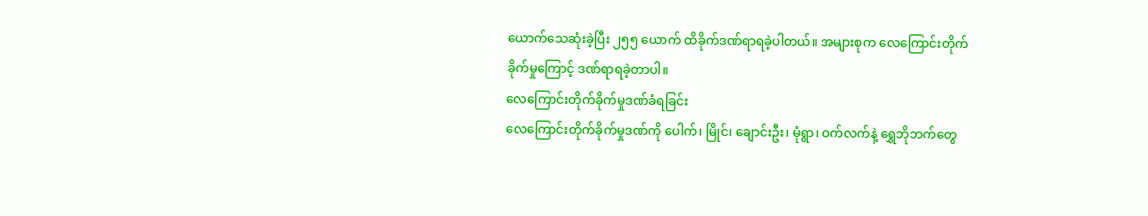ယောက်သေဆုံးခဲ့ပြီး ၂၅၅ ယောက် ထိခိုက်ဒဏ်ရာရခဲ့ပါတယ်။ အများစုက လေကြောင်းတိုက်ခိုက်မှုကြောင့် ဒဏ်ရာရခဲ့တာပါ။
လေကြောင်းတိုက်ခိုက်မှုဒဏ်ခံရခြင်း
လေကြောင်းတိုက်ခိုက်မှုဒဏ်ကို ပေါက်၊ မြိုင်၊ ချောင်းဦး၊ မုံရွာ၊ ဝက်လက်နဲ့ ရွှေဘိုဘက်တွေ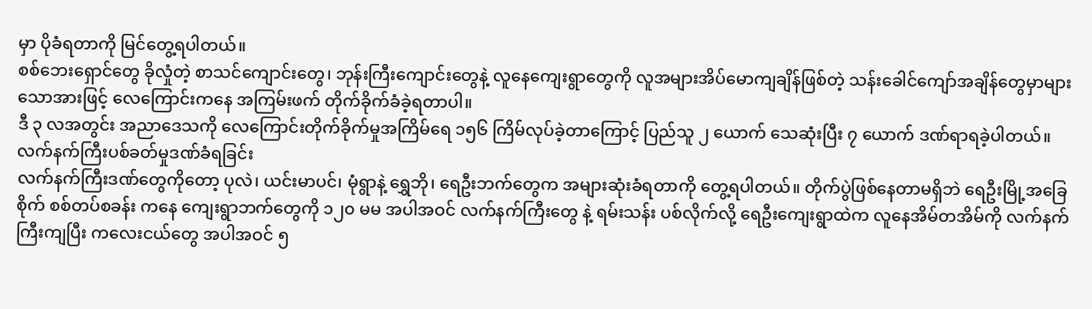မှာ ပိုခံရတာကို မြင်တွေ့ရပါတယ်။
စစ်ဘေးရှောင်တွေ ခိုလှုံတဲ့ စာသင်ကျောင်းတွေ၊ ဘုန်းကြီးကျောင်းတွေနဲ့ လူနေကျေးရွာတွေကို လူအများအိပ်မောကျချိန်ဖြစ်တဲ့ သန်းခေါင်ကျော်အချိန်တွေမှာများသောအားဖြင့် လေကြောင်းကနေ အကြမ်းဖက် တိုက်ခိုက်ခံခဲ့ရတာပါ။
ဒီ ၃ လအတွင်း အညာဒေသကို လေကြောင်းတိုက်ခိုက်မှုအကြိမ်ရေ ၁၅၆ ကြိမ်လုပ်ခဲ့တာကြောင့် ပြည်သူ ၂ ယောက် သေဆုံးပြီး ၇ ယောက် ဒဏ်ရာရခဲ့ပါတယ်။
လက်နက်ကြီးပစ်ခတ်မှုဒဏ်ခံရခြင်း
လက်နက်ကြီးဒဏ်တွေကိုတော့ ပုလဲ၊ ယင်းမာပင်၊ မုံရွာနဲ့ ရွှေဘို၊ ရေဦးဘက်တွေက အများဆုံးခံရတာကို တွေ့ရပါတယ်။ တိုက်ပွဲဖြစ်နေတာမရှိဘဲ ရေဦးမြို့အခြေစိုက် စစ်တပ်စခန်း ကနေ ကျေးရွာဘက်တွေကို ၁၂၀ မမ အပါအဝင် လက်နက်ကြီးတွေ နဲ့ ရမ်းသန်း ပစ်လိုက်လို့ ရေဦးကျေးရွာထဲက လူနေအိမ်တအိမ်ကို လက်နက်ကြီးကျပြီး ကလေးငယ်တွေ အပါအဝင် ၅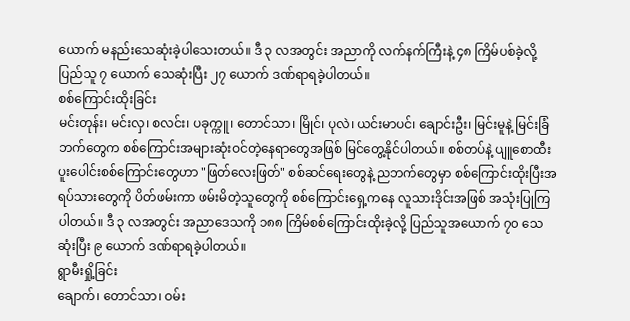ယောက် မနည်းသေဆုံးခဲ့ပါသေးတယ်။ ဒီ ၃ လအတွင်း အညာကို လက်နက်ကြီးနဲ့ ၄၈ ကြိမ်ပစ်ခဲ့လို့ ပြည်သူ ၇ ယောက် သေဆုံးပြီး ၂၇ ယောက် ဒဏ်ရာရခဲ့ပါတယ်။
စစ်ကြောင်းထိုးခြင်း
မင်းတုန်း၊ မင်းလှ၊ စလင်း၊ ပခုက္ကူ၊ တောင်သာ၊ မြိုင်၊ ပုလဲ၊ ယင်းမာပင်၊ ချောင်းဦး၊ မြင်းမူနဲ့ မြင်းခြံဘက်တွေက စစ်ကြောင်းအများဆုံးဝင်တဲ့နေရာတွေအဖြစ် မြင်တွေ့နိုင်ပါတယ်။ စစ်တပ်နဲ့ ပျူစောထီး ပူးပေါင်းစစ်ကြောင်းတွေဟာ "ဖြတ်လေးဖြတ်" စစ်ဆင်ရေးတွေနဲ့ ညဘက်တွေမှာ စစ်ကြောင်းထိုးပြီးအရပ်သားတွေကို ပိတ်ဖမ်းကာ ဖမ်းမိတဲ့သူတွေကို စစ်ကြောင်းရှေ့ကနေ လူသားဒိုင်းအဖြစ် အသုံးပြုကြပါတယ်။ ဒီ ၃ လအတွင်း အညာဒေသကို ၁၈၈ ကြိမ်စစ်ကြောင်းထိုးခဲ့လို့ ပြည်သူအယောက် ၇၀ သေဆုံးပြီး ၉ ယောက် ဒဏ်ရာရခဲ့ပါတယ်။
ရွာမီးရှို့ခြင်း
ချောက်၊ တောင်သာ၊ ဝမ်း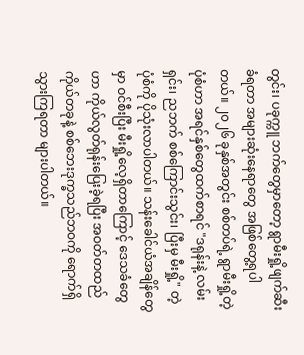တွင်း၊ ပခုက္ကူ ဘက်တွေမှာတော့ ရွာမီးရှို့ဖျက်ဆီးခံရတာ အများဆုံးနေရာတွေ အဖြစ်တွေ့ရပါတယ်။ ၂၀၂၆ ခုနှစ်အတွင်း စစ်တပ်ရဲ့ ရွာမီးရှို့တဲ့ပုံစံဟာ အရင်နှစ်တွေထက်စာရင် "ဒရုန်းနဲ့ လမ်းရှင်း၊ ညဘက် စစ်ကြောင်းသွင်း၊ ပြီးမှ မီးရှို့" တဲ့ ပုံစံကို ပိုသုံးလာပါတယ်။ သန်းခေါင်ယံအချိန်တွေမှာ ဝင်စီးပြီး မီးရှို့လေ့ရှိတာကြောင့် ဒေသခံတွေဟာ ကိုယ်လွတ်ရုန်းပြေးခဲ့ရပြီး အဝတ်တထည် ကိုယ်တခုနဲ့ စစ်ဘေးဒုက္ခသည်ဘဝကို ရောက်ရှိသွားကြရတာ များပါတယ်။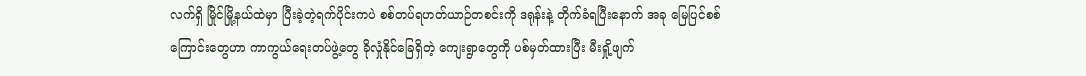လက်ရှိ မြိုင်မြို့နယ်ထဲမှာ ပြီးခဲ့တဲ့ရက်ပိုင်းကပဲ စစ်တပ်ရဟတ်ယာဉ်တစင်းကို ဒရုန်းနဲ့ တိုက်ခံရပြီးနောက် အခု မြေပြင်စစ်ကြောင်းတွေဟာ ကာကွယ်ရေးတပ်ဖွဲ့တွေ ခိုလှုံနိုင်ခြေရှိတဲ့ ကျေးရွာတွေကို ပစ်မှတ်ထားပြီး မီးရှို့ဖျက်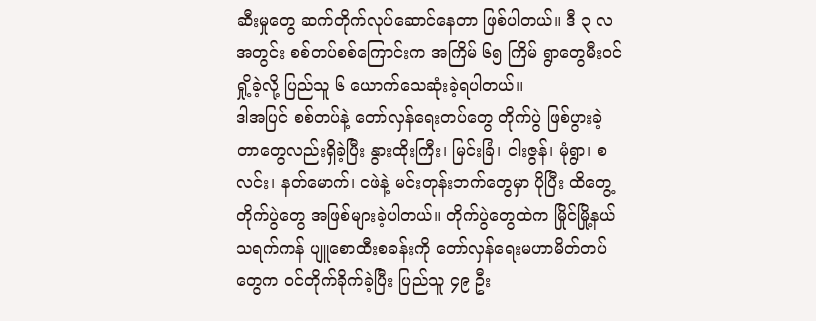ဆီးမှုတွေ ဆက်တိုက်လုပ်ဆောင်နေတာ ဖြစ်ပါတယ်။ ဒီ ၃ လအတွင်း စစ်တပ်စစ်ကြောင်းက အကြိမ် ၆၅ ကြိမ် ရွာတွေမီးဝင်ရှို့ခဲ့လို့ ပြည်သူ ၆ ယောက်သေဆုံးခဲ့ရပါတယ်။
ဒါအပြင် စစ်တပ်နဲ့ တော်လှန်ရေးတပ်တွေ တိုက်ပွဲ ဖြစ်ပွားခဲ့တာတွေလည်းရှိခဲ့ပြီး နွားထိုးကြီး၊ မြင်းခြံ၊ ငါးဇွန်၊ မုံရွာ၊ စလင်း၊ နတ်မောက်၊ ငဖဲနဲ့ မင်းတုန်းဘက်တွေမှာ ပိုပြီး ထိတွေ့ တိုက်ပွဲတွေ အဖြစ်များခဲ့ပါတယ်။ တိုက်ပွဲတွေထဲက မြိုင်မြို့နယ် သရက်ကန် ပျူစောထီးစခန်းကို တော်လှန်ရေးမဟာမိတ်တပ်တွေက ဝင်တိုက်ခိုက်ခဲ့ပြီး ပြည်သူ ၄၉ ဦး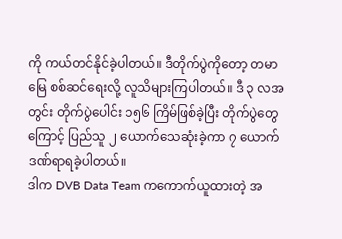ကို ကယ်တင်နိုင်ခဲ့ပါတယ်။ ဒီတိုက်ပွဲကိုတော့ တမာမြေ စစ်ဆင်ရေးလို့ လူသိများကြပါတယ်။ ဒီ ၃ လအတွင်း တိုက်ပွဲပေါင်း ၁၅၆ ကြိမ်ဖြစ်ခဲ့ပြီး တိုက်ပွဲတွေကြောင့် ပြည်သူ ၂ ယောက်သေဆုံးခဲ့ကာ ၇ ယောက် ဒဏ်ရာရခဲ့ပါတယ်။
ဒါက DVB Data Team ကကောက်ယူထားတဲ့ အ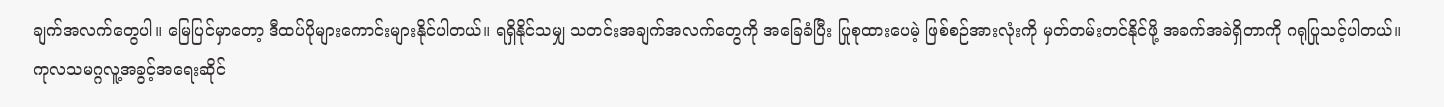ချက်အလက်တွေပါ။ မြေပြင်မှာတော့ ဒီထပ်ပိုများကောင်းများနိုင်ပါတယ်။ ရရှိနိုင်သမျှ သတင်းအချက်အလက်တွေကို အခြေခံပြီး ပြုစုထားပေမဲ့ ဖြစ်စဉ်အားလုံးကို မှတ်တမ်းတင်နိုင်ဖို့ အခက်အခဲရှိတာကို ဂရုပြုသင့်ပါတယ်။
ကုလသမဂ္ဂလူ့အခွင့်အရေးဆိုင်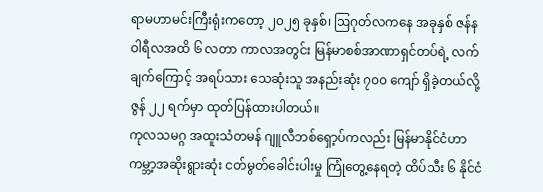ရာမဟာမင်းကြီးရုံးကတော့ ၂၀၂၅ ခုနှစ်၊ ဩဂုတ်လကနေ အခုနှစ် ဇန်နဝါရီလအထိ ၆ လတာ ကာလအတွင်း မြန်မာစစ်အာဏာရှင်တပ်ရဲ့ လက်ချက်ကြောင့် အရပ်သား သေဆုံးသူ အနည်းဆုံး ၇၀၀ ကျော် ရှိခဲ့တယ်လို့ ဇွန် ၂၂ ရက်မှာ ထုတ်ပြန်ထားပါတယ်။
ကုလသမဂ္ဂ အထူးသံတမန် ဂျူလီဘစ်ရှော့ပ်ကလည်း မြန်မာနိုင်ငံဟာ ကမ္ဘာ့အဆိုးရွားဆုံး ငတ်မွတ်ခေါင်းပါးမှု ကြုံတွေ့နေရတဲ့ ထိပ်သီး ၆ နိုင်ငံ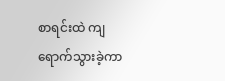စာရင်းထဲ ကျရောက်သွားခဲ့ကာ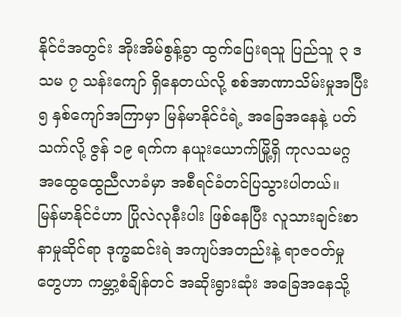နိုင်ငံအတွင်း အိုးအိမ်စွန့်ခွာ ထွက်ပြေးရသူ ပြည်သူ ၃ ဒသမ ၇ သန်းကျော် ရှိနေတယ်လို့ စစ်အာဏာသိမ်းမှုအပြီး ၅ နှစ်ကျော်အကြာမှာ မြန်မာနိုင်ငံရဲ့ အခြေအနေနဲ့ ပတ်သက်လို့ ဇွန် ၁၉ ရက်က နယူးယောက်မြို့ရှိ ကုလသမဂ္ဂ အထွေထွေညီလာခံမှာ အစီရင်ခံတင်ပြသွားပါတယ်။
မြန်မာနိုင်ငံဟာ ပြိုလဲလုနီးပါး ဖြစ်နေပြီး လူသားချင်းစာနာမှုဆိုင်ရာ ဒုက္ခဆင်းရဲ အကျပ်အတည်းနဲ့ ရာဇဝတ်မှုတွေဟာ ကမ္ဘာ့စံချိန်တင် အဆိုးရွားဆုံး အခြေအနေသို့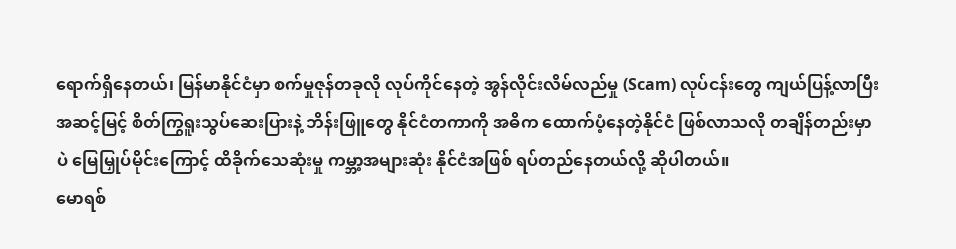ရောက်ရှိနေတယ်၊ မြန်မာနိုင်ငံမှာ စက်မှုဇုန်တခုလို လုပ်ကိုင်နေတဲ့ အွန်လိုင်းလိမ်လည်မှု (Scam) လုပ်ငန်းတွေ ကျယ်ပြန့်လာပြီး အဆင့်မြင့် စိတ်ကြွရူးသွပ်ဆေးပြားနဲ့ ဘိန်းဖြူတွေ နိုင်ငံတကာကို အဓိက ထောက်ပံ့နေတဲ့နိုင်ငံ ဖြစ်လာသလို တချိန်တည်းမှာပဲ မြေမြှုပ်မိုင်းကြောင့် ထိခိုက်သေဆုံးမှု ကမ္ဘာ့အများဆုံး နိုင်ငံအဖြစ် ရပ်တည်နေတယ်လို့ ဆိုပါတယ်။
မောရစ်